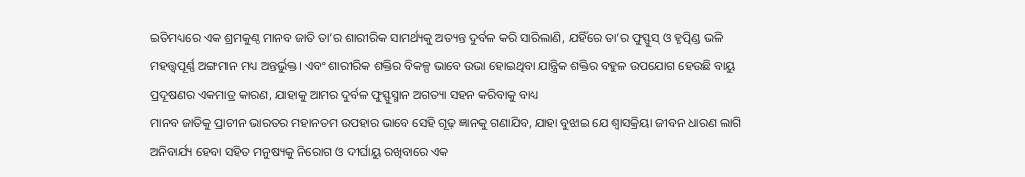ଇତିମଧ୍ୟରେ ଏକ ଶ୍ରମକୁଣ୍ଠ ମାନବ ଜାତି ତା’ର ଶାରୀରିକ ସାମର୍ଥ୍ୟକୁ ଅତ୍ୟନ୍ତ ଦୁର୍ବଳ କରି ସାରିଲାଣି, ଯହିଁରେ ତା’ର ଫୁସ୍ଫୁସ୍ ଓ ହୃତ୍ପିଣ୍ଡ ଭଳି ମହତ୍ତ୍ବପୂର୍ଣ୍ଣ ଅଙ୍ଗମାନ ମଧ୍ୟ ଅନ୍ତର୍ଭୁକ୍ତ। ଏବଂ ଶାରୀରିକ ଶକ୍ତିର ବିକଳ୍ପ ଭାବେ ଉଭା ହୋଇଥିବା ଯାନ୍ତ୍ରିକ ଶକ୍ତିର ବହୁଳ ଉପଯୋଗ ହେଉଛି ବାୟୁ ପ୍ରଦୂଷଣର ଏକମାତ୍ର କାରଣ, ଯାହାକୁ ଆମର ଦୁର୍ବଳ ଫୁସ୍ଫୁସ୍ମାନ ଅଗତ୍ୟା ସହନ କରିବାକୁ ବାଧ୍ୟ
ମାନବ ଜାତିକୁ ପ୍ରାଚୀନ ଭାରତର ମହାନତମ ଉପହାର ଭାବେ ସେହି ଗୂଢ଼ ଜ୍ଞାନକୁ ଗଣାଯିବ, ଯାହା ବୁଝାଇ ଯେ ଶ୍ବାସକ୍ରିୟା ଜୀବନ ଧାରଣ ଲାଗି ଅନିବାର୍ଯ୍ୟ ହେବା ସହିତ ମନୁଷ୍ୟକୁ ନିରୋଗ ଓ ଦୀର୍ଘାୟୁ ରଖିବାରେ ଏକ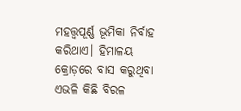ମହତ୍ତ୍ବପୂର୍ଣ୍ଣ ଭୂମିକା ନିର୍ବାହ କରିଥାଏ। ହିମାଳୟ କ୍ରୋଡ଼ରେ ବାସ କରୁଥିବା ଏଭଳି କିଛି ବିରଳ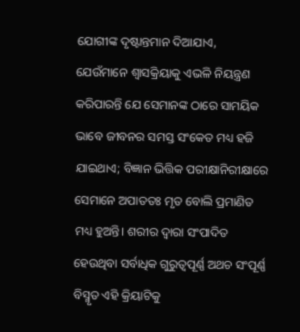ଯୋଗୀଙ୍କ ଦୃଷ୍ଟାନ୍ତମାନ ଦିଆଯାଏ, ଯେଉଁମାନେ ଶ୍ବାସକ୍ରିୟାକୁ ଏଭଳି ନିୟନ୍ତ୍ରଣ କରିପାରନ୍ତି ଯେ ସେମାନଙ୍କ ଠାରେ ସାମୟିକ ଭାବେ ଜୀବନର ସମସ୍ତ ସଂକେତ ମଧ୍ୟ ହଜି ଯାଇଥାଏ; ବିଜ୍ଞାନ ଭିତ୍ତିକ ପରୀକ୍ଷାନିରୀକ୍ଷାରେ ସେମାନେ ଅପାତତଃ ମୃତ ବୋଲି ପ୍ରମାଣିତ ମଧ୍ୟ ହୁଅନ୍ତି। ଶରୀର ଦ୍ବାରା ସଂପାଦିତ ହେଉଥିବା ସର୍ବାଧିକ ଗୁରୁତ୍ବପୂର୍ଣ୍ଣ ଅଥଚ ସଂପୂର୍ଣ୍ଣ ବିସ୍ମୃତ ଏହି କ୍ରିୟାଟିକୁ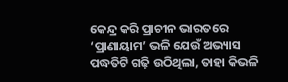କେନ୍ଦ୍ର କରି ପ୍ରାଚୀନ ଭାରତରେ ‘ପ୍ରାଣାୟାମ’ ଭଳି ଯେଉଁ ଅଭ୍ୟାସ ପଦ୍ଧତିଟି ଗଢ଼ି ଉଠିଥିଲା, ତାହା କିଭଳି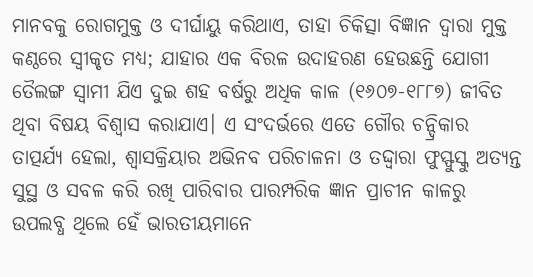ମାନବକୁ ରୋଗମୁକ୍ତ ଓ ଦୀର୍ଘାୟୁ କରିଥାଏ, ତାହା ଚିକିତ୍ସା ବିଜ୍ଞାନ ଦ୍ବାରା ମୁକ୍ତ କଣ୍ଠରେ ସ୍ବୀକୃତ ମଧ୍ୟ; ଯାହାର ଏକ ବିରଳ ଉଦାହରଣ ହେଉଛନ୍ତି ଯୋଗୀ ତୈଲଙ୍ଗ ସ୍ବାମୀ ଯିଏ ଦୁଇ ଶହ ବର୍ଷରୁ ଅଧିକ କାଳ (୧୬୦୭-୧୮୮୭) ଜୀବିତ ଥିବା ବିଷୟ ବିଶ୍ବାସ କରାଯାଏ। ଏ ସଂଦର୍ଭରେ ଏତେ ଗୌର ଚନ୍ଦ୍ରିକାର ତାତ୍ପର୍ଯ୍ୟ ହେଲା, ଶ୍ବାସକ୍ରିୟାର ଅଭିନବ ପରିଚାଳନା ଓ ତଦ୍ଦ୍ବାରା ଫୁସ୍ଫୁସ୍କୁ ଅତ୍ୟନ୍ତ ସୁସ୍ଥ ଓ ସବଳ କରି ରଖି ପାରିବାର ପାରମ୍ପରିକ ଜ୍ଞାନ ପ୍ରାଚୀନ କାଳରୁ ଉପଲବ୍ଧ ଥିଲେ ହେଁ ଭାରତୀୟମାନେ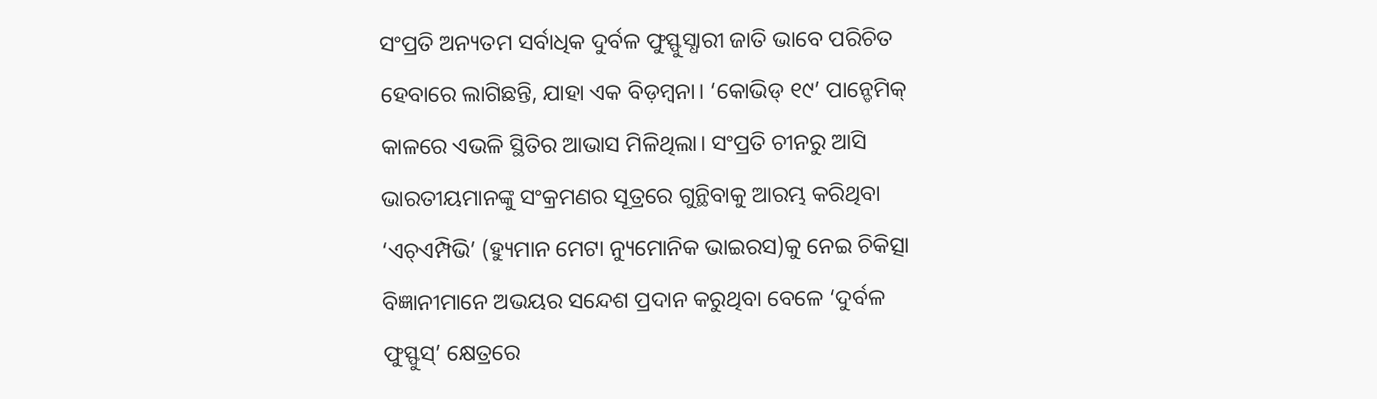ସଂପ୍ରତି ଅନ୍ୟତମ ସର୍ବାଧିକ ଦୁର୍ବଳ ଫୁସ୍ଫୁସ୍ଧାରୀ ଜାତି ଭାବେ ପରିଚିତ ହେବାରେ ଲାଗିଛନ୍ତି, ଯାହା ଏକ ବିଡ଼ମ୍ବନା। ‘କୋଭିଡ୍ ୧୯’ ପାନ୍ଡେମିକ୍ କାଳରେ ଏଭଳି ସ୍ଥିତିର ଆଭାସ ମିଳିଥିଲା। ସଂପ୍ରତି ଚୀନରୁ ଆସି ଭାରତୀୟମାନଙ୍କୁ ସଂକ୍ରମଣର ସୂତ୍ରରେ ଗୁନ୍ଥିବାକୁ ଆରମ୍ଭ କରିଥିବା ‘ଏଚ୍ଏମ୍ପିଭି’ (ହ୍ୟୁମାନ ମେଟା ନ୍ୟୁମୋନିକ ଭାଇରସ)କୁ ନେଇ ଚିକିତ୍ସା ବିଜ୍ଞାନୀମାନେ ଅଭୟର ସନ୍ଦେଶ ପ୍ରଦାନ କରୁଥିବା ବେଳେ ‘ଦୁର୍ବଳ ଫୁସ୍ଫୁସ୍’ କ୍ଷେତ୍ରରେ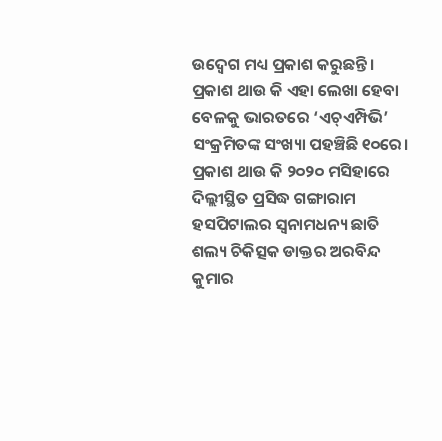ଉଦ୍ବେଗ ମଧ୍ୟ ପ୍ରକାଶ କରୁଛନ୍ତି। ପ୍ରକାଶ ଥାଉ କି ଏହା ଲେଖା ହେବା ବେଳକୁ ଭାରତରେ ‘ଏଚ୍ଏମ୍ପିଭି’ ସଂକ୍ରମିତଙ୍କ ସଂଖ୍ୟା ପହଞ୍ଚିଛି ୧୦ରେ।
ପ୍ରକାଶ ଥାଉ କି ୨୦୨୦ ମସିହାରେ ଦିଲ୍ଲୀସ୍ଥିତ ପ୍ରସିଦ୍ଧ ଗଙ୍ଗାରାମ ହସପିଟାଲର ସ୍ବନାମଧନ୍ୟ ଛାତି ଶଲ୍ୟ ଚିକିତ୍ସକ ଡାକ୍ତର ଅରବିନ୍ଦ କୁମାର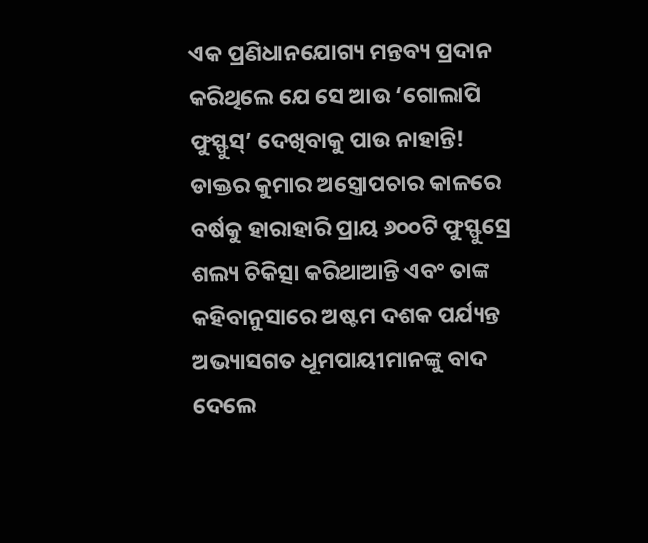ଏକ ପ୍ରଣିଧାନଯୋଗ୍ୟ ମନ୍ତବ୍ୟ ପ୍ରଦାନ କରିଥିଲେ ଯେ ସେ ଆଉ ‘ଗୋଲାପି ଫୁସ୍ଫୁସ୍’ ଦେଖିବାକୁ ପାଉ ନାହାନ୍ତି! ଡାକ୍ତର କୁମାର ଅସ୍ତ୍ରୋପଚାର କାଳରେ ବର୍ଷକୁ ହାରାହାରି ପ୍ରାୟ ୬୦୦ଟି ଫୁସ୍ଫୁସ୍ରେ ଶଲ୍ୟ ଚିକିତ୍ସା କରିଥାଆନ୍ତି ଏବଂ ତାଙ୍କ କହିବାନୁସାରେ ଅଷ୍ଟମ ଦଶକ ପର୍ଯ୍ୟନ୍ତ ଅଭ୍ୟାସଗତ ଧୂମପାୟୀମାନଙ୍କୁ ବାଦ ଦେଲେ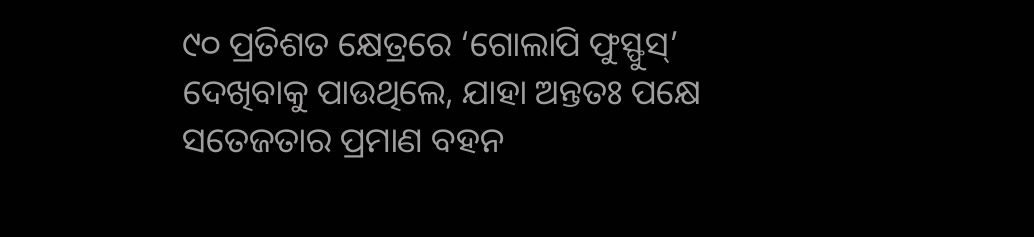୯୦ ପ୍ରତିଶତ କ୍ଷେତ୍ରରେ ‘ଗୋଲାପି ଫୁସ୍ଫୁସ୍’ ଦେଖିବାକୁ ପାଉଥିଲେ, ଯାହା ଅନ୍ତତଃ ପକ୍ଷେ ସତେଜତାର ପ୍ରମାଣ ବହନ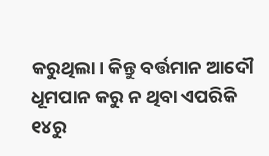କରୁଥିଲା। କିନ୍ତୁ ବର୍ତ୍ତମାନ ଆଦୌ ଧୂମପାନ କରୁ ନ ଥିବା ଏପରିକି ୧୪ରୁ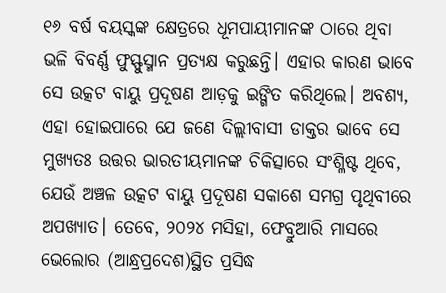୧୬ ବର୍ଷ ବୟସ୍କଙ୍କ କ୍ଷେତ୍ରରେ ଧୂମପାୟୀମାନଙ୍କ ଠାରେ ଥିବା ଭଳି ବିବର୍ଣ୍ଣ ଫୁସ୍ଫୁସ୍ମାନ ପ୍ରତ୍ୟକ୍ଷ କରୁଛନ୍ତି। ଏହାର କାରଣ ଭାବେ ସେ ଉତ୍କଟ ବାୟୁ ପ୍ରଦୂଷଣ ଆଡ଼କୁ ଇଙ୍ଗିତ କରିଥିଲେ। ଅବଶ୍ୟ, ଏହା ହୋଇପାରେ ଯେ ଜଣେ ଦିଲ୍ଲୀବାସୀ ଡାକ୍ତର ଭାବେ ସେ ମୁଖ୍ୟତଃ ଉତ୍ତର ଭାରତୀୟମାନଙ୍କ ଚିକିତ୍ସାରେ ସଂଶ୍ଳିଷ୍ଟ ଥିବେ, ଯେଉଁ ଅଞ୍ଚଳ ଉତ୍କଟ ବାୟୁ ପ୍ରଦୂଷଣ ସକାଶେ ସମଗ୍ର ପୃଥିବୀରେ ଅପଖ୍ୟାତ। ତେବେ, ୨୦୨୪ ମସିହା, ଫେବ୍ରୁଆରି ମାସରେ ଭେଲୋର (ଆନ୍ଧ୍ରପ୍ରଦେଶ)ସ୍ଥିତ ପ୍ରସିଦ୍ଧ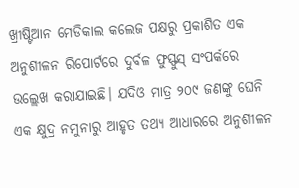ଖ୍ରୀଷ୍ଟିଆନ ମେଡିକାଲ କଲେଜ ପକ୍ଷରୁ ପ୍ରକାଶିତ ଏକ ଅନୁଶୀଳନ ରିପୋର୍ଟରେ ଦୁର୍ବଳ ଫୁସ୍ଫୁସ୍ ସଂପର୍କରେ ଉଲ୍ଲେଖ କରାଯାଇଛି। ଯଦିଓ ମାତ୍ର ୨୦୯ ଜଣଙ୍କୁ ଘେନି ଏକ କ୍ଷୁଦ୍ର ନମୁନାରୁ ଆହୃତ ତଥ୍ୟ ଆଧାରରେ ଅନୁଶୀଳନ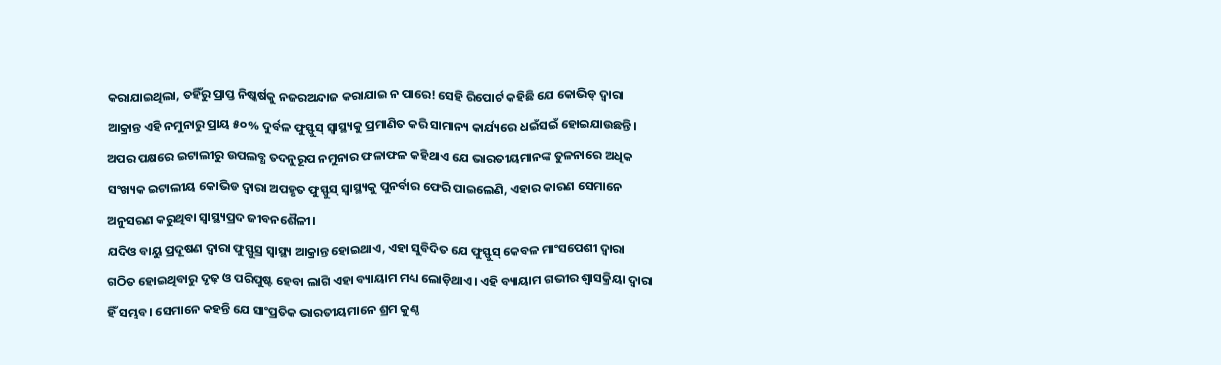କରାଯାଇଥିଲା, ତହିଁରୁ ପ୍ରାପ୍ତ ନିଷ୍କର୍ଷକୁ ନଜରଅନ୍ଦାଜ କରାଯାଇ ନ ପାରେ! ସେହି ରିପୋର୍ଟ କହିଛି ଯେ କୋଭିଡ୍ ଦ୍ବାରା ଆକ୍ରାନ୍ତ ଏହି ନମୁନାରୁ ପ୍ରାୟ ୫୦% ଦୁର୍ବଳ ଫୁସ୍ଫୁସ୍ ସ୍ବାସ୍ଥ୍ୟକୁ ପ୍ରମାଣିତ କରି ସାମାନ୍ୟ କାର୍ଯ୍ୟରେ ଧଇଁସଇଁ ହୋଇଯାଉଛନ୍ତି। ଅପର ପକ୍ଷରେ ଇଟାଲୀରୁ ଉପଲବ୍ଧ ତଦନୁରୂପ ନମୁନାର ଫଳାଫଳ କହିଥାଏ ଯେ ଭାରତୀୟମାନଙ୍କ ତୁଳନାରେ ଅଧିକ ସଂଖ୍ୟକ ଇଟାଲୀୟ କୋଭିଡ ଦ୍ବାରା ଅପହୃତ ଫୁସ୍ଫୁସ୍ ସ୍ବାସ୍ଥ୍ୟକୁ ପୁନର୍ବାର ଫେରି ପାଇଲେଣି, ଏହାର କାରଣ ସେମାନେ ଅନୁସରଣ କରୁଥିବା ସ୍ବାସ୍ଥ୍ୟପ୍ରଦ ଜୀବନଶୈଳୀ।
ଯଦିଓ ବାୟୁ ପ୍ରଦୂଷଣ ଦ୍ବାରା ଫୁସ୍ଫୁସ୍ର ସ୍ବାସ୍ଥ୍ୟ ଆକ୍ରାନ୍ତ ହୋଇଥାଏ, ଏହା ସୁବିଦିତ ଯେ ଫୁସ୍ଫୁସ୍ କେବଳ ମାଂସପେଶୀ ଦ୍ବାରା ଗଠିତ ହୋଇଥିବାରୁ ଦୃଢ଼ ଓ ପରିପୁଷ୍ଟ ହେବା ଲାଗି ଏହା ବ୍ୟାୟାମ ମଧ୍ୟ ଲୋଡ଼ିଥାଏ। ଏହି ବ୍ୟାୟାମ ଗଭୀର ଶ୍ବାସକ୍ରିୟା ଦ୍ବାରା ହିଁ ସମ୍ଭବ। ସେମାନେ କହନ୍ତି ଯେ ସାଂପ୍ରତିକ ଭାରତୀୟମାନେ ଶ୍ରମ କୁଣ୍ଠ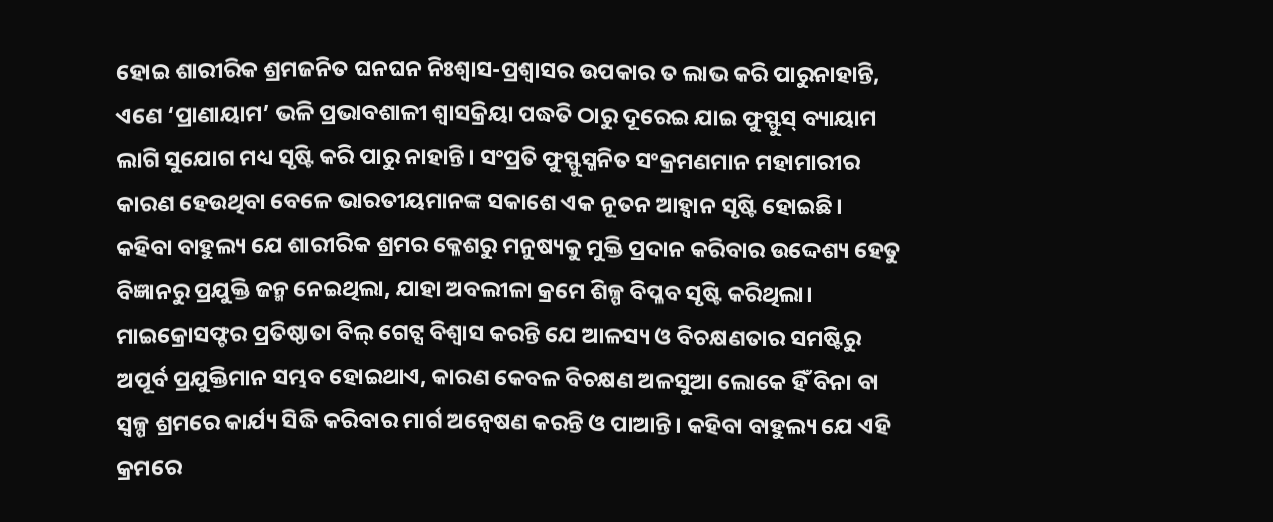ହୋଇ ଶାରୀରିକ ଶ୍ରମଜନିତ ଘନଘନ ନିଃଶ୍ବାସ-ପ୍ରଶ୍ବାସର ଉପକାର ତ ଲାଭ କରି ପାରୁନାହାନ୍ତି, ଏଣେ ‘ପ୍ରାଣାୟାମ’ ଭଳି ପ୍ରଭାବଶାଳୀ ଶ୍ବାସକ୍ରିୟା ପଦ୍ଧତି ଠାରୁ ଦୂରେଇ ଯାଇ ଫୁସ୍ଫୁସ୍ ବ୍ୟାୟାମ ଲାଗି ସୁଯୋଗ ମଧ୍ୟ ସୃଷ୍ଟି କରି ପାରୁ ନାହାନ୍ତି। ସଂପ୍ରତି ଫୁସ୍ଫୁସ୍ଜନିତ ସଂକ୍ରମଣମାନ ମହାମାରୀର କାରଣ ହେଉଥିବା ବେଳେ ଭାରତୀୟମାନଙ୍କ ସକାଶେ ଏକ ନୂତନ ଆହ୍ବାନ ସୃଷ୍ଟି ହୋଇଛି।
କହିବା ବାହୁଲ୍ୟ ଯେ ଶାରୀରିକ ଶ୍ରମର କ୍ଳେଶରୁ ମନୁଷ୍ୟକୁ ମୁକ୍ତି ପ୍ରଦାନ କରିବାର ଉଦ୍ଦେଶ୍ୟ ହେତୁ ବିଜ୍ଞାନରୁ ପ୍ରଯୁକ୍ତି ଜନ୍ମ ନେଇଥିଲା, ଯାହା ଅବଲୀଳା କ୍ରମେ ଶିଳ୍ପ ବିପ୍ଳବ ସୃଷ୍ଟି କରିଥିଲା। ମାଇକ୍ରୋସଫ୍ଟର ପ୍ରତିଷ୍ଠାତା ବିଲ୍ ଗେଟ୍ସ ବିଶ୍ବାସ କରନ୍ତି ଯେ ଆଳସ୍ୟ ଓ ବିଚକ୍ଷଣତାର ସମଷ୍ଟିରୁ ଅପୂର୍ବ ପ୍ରଯୁକ୍ତିମାନ ସମ୍ଭବ ହୋଇଥାଏ, କାରଣ କେବଳ ବିଚକ୍ଷଣ ଅଳସୁଆ ଲୋକେ ହିଁ ବିନା ବା ସ୍ବଳ୍ପ ଶ୍ରମରେ କାର୍ଯ୍ୟ ସିଦ୍ଧି କରିବାର ମାର୍ଗ ଅନ୍ବେଷଣ କରନ୍ତି ଓ ପାଆନ୍ତି। କହିବା ବାହୁଲ୍ୟ ଯେ ଏହି କ୍ରମରେ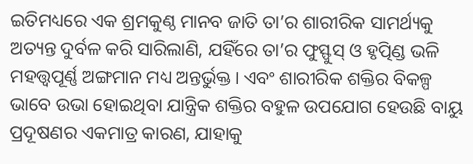ଇତିମଧ୍ୟରେ ଏକ ଶ୍ରମକୁଣ୍ଠ ମାନବ ଜାତି ତା’ର ଶାରୀରିକ ସାମର୍ଥ୍ୟକୁ ଅତ୍ୟନ୍ତ ଦୁର୍ବଳ କରି ସାରିଲାଣି, ଯହିଁରେ ତା’ର ଫୁସ୍ଫୁସ୍ ଓ ହୃତ୍ପିଣ୍ଡ ଭଳି ମହତ୍ତ୍ବପୂର୍ଣ୍ଣ ଅଙ୍ଗମାନ ମଧ୍ୟ ଅନ୍ତର୍ଭୁକ୍ତ। ଏବଂ ଶାରୀରିକ ଶକ୍ତିର ବିକଳ୍ପ ଭାବେ ଉଭା ହୋଇଥିବା ଯାନ୍ତ୍ରିକ ଶକ୍ତିର ବହୁଳ ଉପଯୋଗ ହେଉଛି ବାୟୁ ପ୍ରଦୂଷଣର ଏକମାତ୍ର କାରଣ, ଯାହାକୁ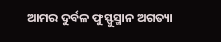ଆମର ଦୁର୍ବଳ ଫୁସ୍ଫୁସ୍ମାନ ଅଗତ୍ୟା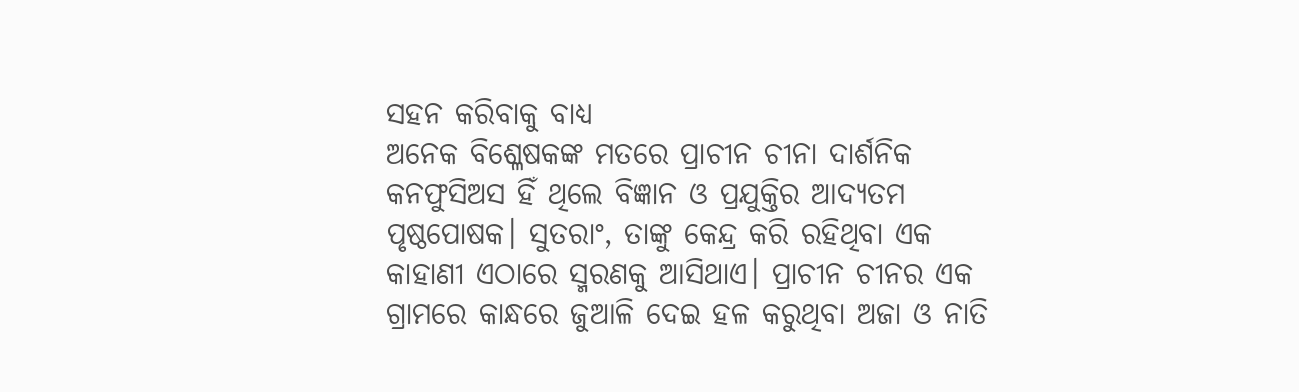ସହନ କରିବାକୁ ବାଧ୍ୟ
ଅନେକ ବିଶ୍ଳେଷକଙ୍କ ମତରେ ପ୍ରାଚୀନ ଚୀନା ଦାର୍ଶନିକ କନଫୁସିଅସ ହିଁ ଥିଲେ ବିଜ୍ଞାନ ଓ ପ୍ରଯୁକ୍ତିର ଆଦ୍ୟତମ ପୃଷ୍ଠପୋଷକ। ସୁତରାଂ, ତାଙ୍କୁ କେନ୍ଦ୍ର କରି ରହିଥିବା ଏକ କାହାଣୀ ଏଠାରେ ସ୍ମରଣକୁ ଆସିଥାଏ। ପ୍ରାଚୀନ ଚୀନର ଏକ ଗ୍ରାମରେ କାନ୍ଧରେ ଜୁଆଳି ଦେଇ ହଳ କରୁଥିବା ଅଜା ଓ ନାତି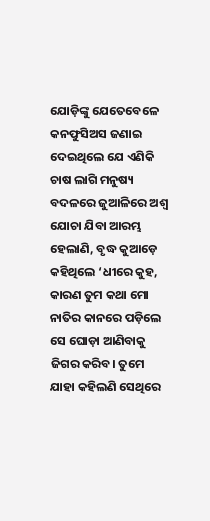ଯୋଡ଼ିଙ୍କୁ ଯେତେବେଳେ କନଫୁସିଅସ ଜଣାଇ ଦେଇଥିଲେ ଯେ ଏଣିକି ଚାଷ ଲାଗି ମନୁଷ୍ୟ ବଦଳରେ ଜୁଆଳିରେ ଅଶ୍ବ ଯୋଚା ଯିବା ଆରମ୍ଭ ହେଲାଣି, ବୃଦ୍ଧ କୁଆଡ଼େ କହିଥିଲେ ‘ଧୀରେ କୁହ, କାରଣ ତୁମ କଥା ମୋ ନାତିର କାନରେ ପଡ଼ିଲେ ସେ ଘୋଡ଼ା ଆଣିବାକୁ ଜିଗର କରିବ। ତୁମେ ଯାହା କହିଲଣି ସେଥିରେ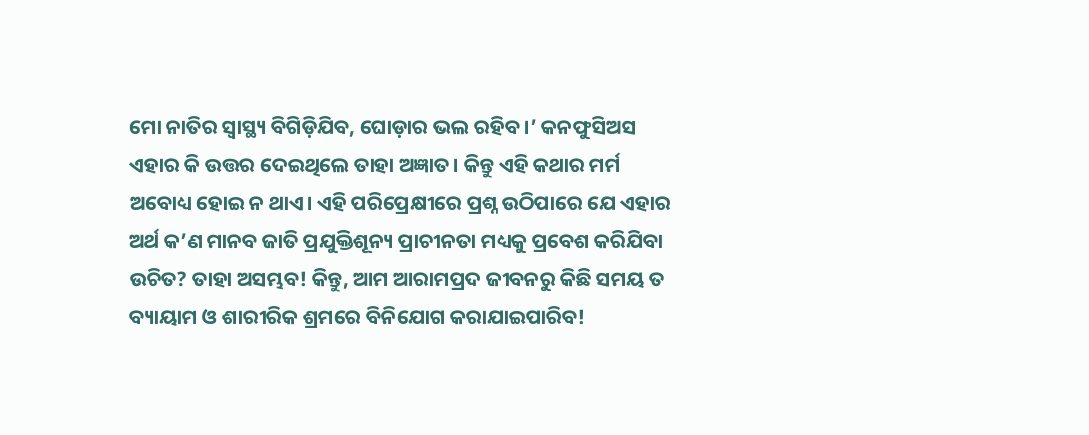ମୋ ନାତିର ସ୍ବାସ୍ଥ୍ୟ ବିଗିଡ଼ିଯିବ, ଘୋଡ଼ାର ଭଲ ରହିବ।’ କନଫୁସିଅସ ଏହାର କି ଉତ୍ତର ଦେଇଥିଲେ ତାହା ଅଜ୍ଞାତ। କିନ୍ତୁ ଏହି କଥାର ମର୍ମ ଅବୋଧ୍ୟ ହୋଇ ନ ଥାଏ। ଏହି ପରିପ୍ରେକ୍ଷୀରେ ପ୍ରଶ୍ନ ଉଠିପାରେ ଯେ ଏହାର ଅର୍ଥ କ’ଣ ମାନବ ଜାତି ପ୍ରଯୁକ୍ତିଶୂନ୍ୟ ପ୍ରାଚୀନତା ମଧ୍ୟକୁ ପ୍ରବେଶ କରିଯିବା ଉଚିତ? ତାହା ଅସମ୍ଭବ! କିନ୍ତୁ, ଆମ ଆରାମପ୍ରଦ ଜୀବନରୁ କିଛି ସମୟ ତ ବ୍ୟାୟାମ ଓ ଶାରୀରିକ ଶ୍ରମରେ ବିନିଯୋଗ କରାଯାଇପାରିବ!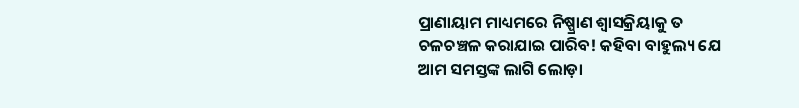ପ୍ରାଣାୟାମ ମାଧ୍ୟମରେ ନିଷ୍ପ୍ରାଣ ଶ୍ବାସକ୍ରିୟାକୁ ତ ଚଳଚଞ୍ଚଳ କରାଯାଇ ପାରିବ! କହିବା ବାହୁଲ୍ୟ ଯେ ଆମ ସମସ୍ତଙ୍କ ଲାଗି ଲୋଡ଼ା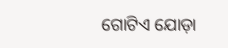ଗୋଟିଏ ଯୋଡ଼ା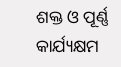ଶକ୍ତ ଓ ପୂର୍ଣ୍ଣ କାର୍ଯ୍ୟକ୍ଷମ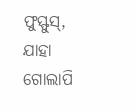ଫୁସ୍ଫୁସ୍, ଯାହା ଗୋଲାପି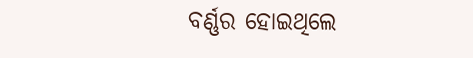ବର୍ଣ୍ଣର ହୋଇଥିଲେ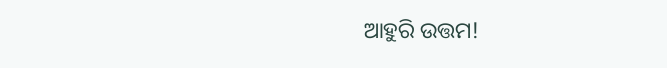ଆହୁରି ଉତ୍ତମ!